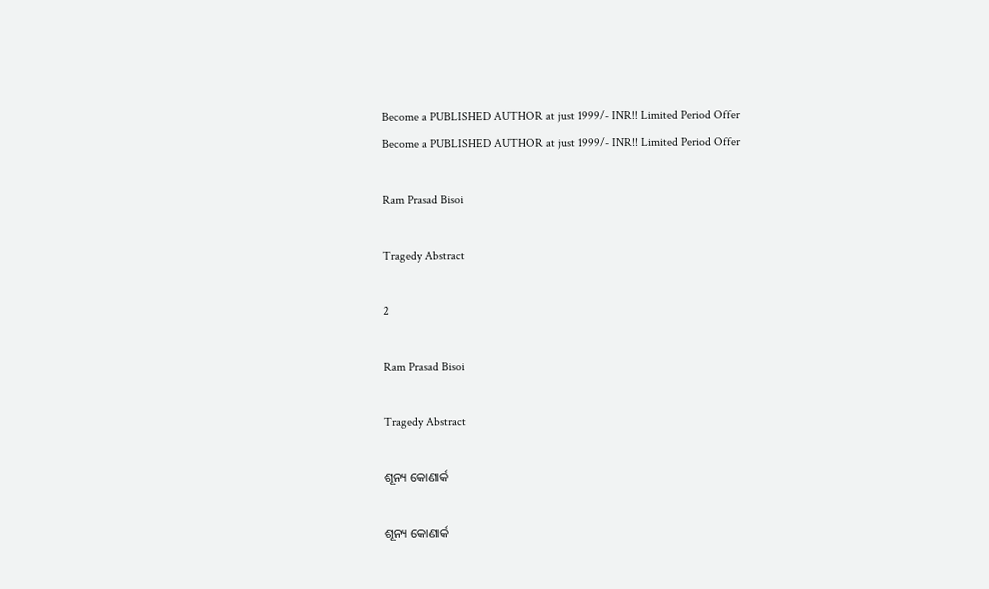Become a PUBLISHED AUTHOR at just 1999/- INR!! Limited Period Offer
Become a PUBLISHED AUTHOR at just 1999/- INR!! Limited Period Offer

Ram Prasad Bisoi

Tragedy Abstract

2

Ram Prasad Bisoi

Tragedy Abstract

ଶୂନ୍ୟ କୋଣାର୍କ

ଶୂନ୍ୟ କୋଣାର୍କ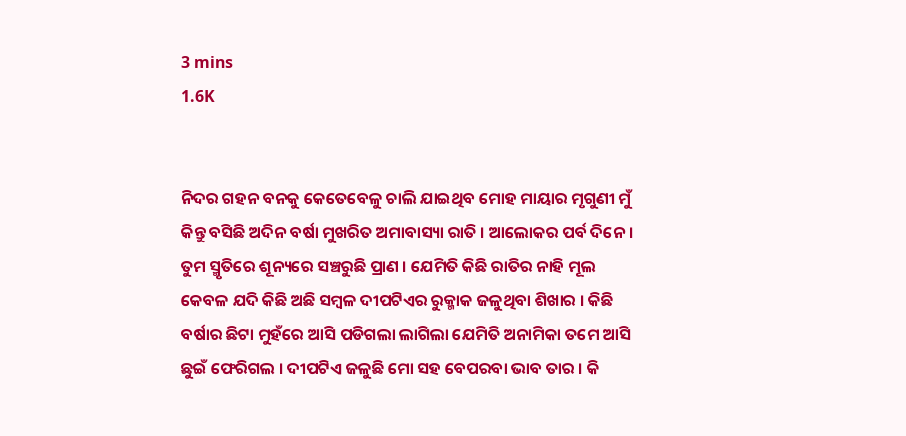3 mins
1.6K


ନିଦର ଗହନ ବନକୁ କେତେବେଳୁ ଚାଲି ଯାଇଥିବ ମୋହ ମାୟାର ମୃଗୁଣୀ ମୁଁ କିନ୍ତୁ ବସିଛି ଅଦିନ ବର୍ଷା ମୁଖରିତ ଅମାବାସ୍ୟା ରାତି । ଆଲୋକର ପର୍ବ ଦିନେ । ତୁମ ସ୍ମୃତିରେ ଶୂନ୍ୟରେ ସଞ୍ଚରୁଛି ପ୍ରାଣ । ଯେମିତି କିଛି ରାତିର ନାହି ମୂଲ କେବଳ ଯଦି କିଛି ଅଛି ସମ୍ବଳ ଦୀପଟିଏର ରୁକ୍ମାକ ଜଳୁଥିବା ଶିଖାର । କିଛି ବର୍ଷାର ଛିଟା ମୁହଁରେ ଆସି ପଡିଗଲା ଲାଗିଲା ଯେମିତି ଅନାମିକା ତମେ ଆସି ଛୁଇଁ ଫେରିଗଲ । ଦୀପଟିଏ ଜଳୁଛି ମୋ ସହ ବେପରବା ଭାବ ତାର । କି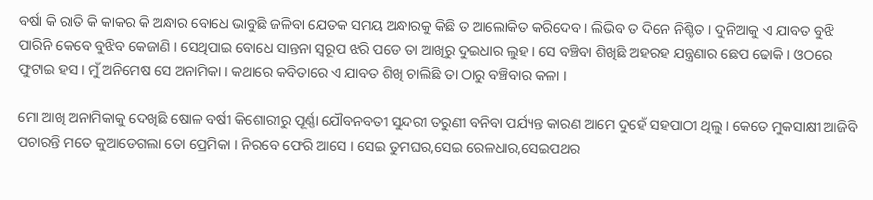ବର୍ଷା କି ରାତି କି କାକର କି ଅନ୍ଧାର ବୋଧେ ଭାବୁଛି ଜଳିବା ଯେତକ ସମୟ ଅନ୍ଧାରକୁ କିଛି ତ ଆଲୋକିତ କରିଦେବ । ଲିଭିବ ତ ଦିନେ ନିଶ୍ଚିତ । ଦୁନିଆକୁ ଏ ଯାବତ ବୁଝି ପାରିନି କେବେ ବୁଝିବ କେଜାଣି । ସେଥିପାଇ ବୋଧେ ସାନ୍ତନା ସ୍ୱରୂପ ଝରି ପଡେ ତା ଆଖିରୁ ଦୁଇଧାର ଲୁହ । ସେ ବଞ୍ଚିବା ଶିଖିଛି ଅହରହ ଯନ୍ତ୍ରଣାର ଛେପ ଢୋକି । ଓଠରେ ଫୁଟାଇ ହସ । ମୁଁ ଅନିମେଷ ସେ ଅନାମିକା । କଥାରେ କବିତାରେ ଏ ଯାବତ ଶିଖି ଚାଲିଛି ତା ଠାରୁ ବଞ୍ଚିବାର କଳା ।

ମୋ ଆଖି ଅନାମିକାକୁ ଦେଖିଛି ଷୋଳ ବର୍ଷୀ କିଶୋରୀରୁ ପୂର୍ଣ୍ଣା ଯୌବନବତୀ ସୁନ୍ଦରୀ ତରୁଣୀ ବନିବା ପର୍ଯ୍ୟନ୍ତ କାରଣ ଆମେ ଦୁହେଁ ସହପାଠୀ ଥିଲୁ। କେତେ ମୁକସାକ୍ଷୀ ଆଜିବି ପଚାରନ୍ତି ମତେ କୁଆଡେଗଲା ତୋ ପ୍ରେମିକା । ନିରବେ ଫେରି ଆସେ । ସେଇ ତୁମଘର,ସେଇ ରେଳଧାର,ସେଇପଥର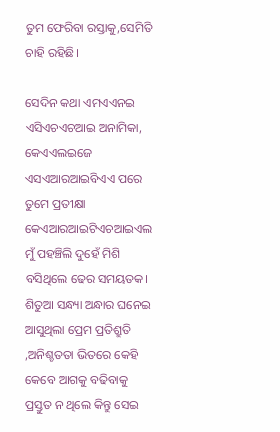ତୁମ ଫେରିବା ରସ୍ତାକୁ,ସେମିତି ଚାହି ରହିଛି।

ସେଦିନ କଥା ଏମଏଏନଇ ଏସିଏଚଏଚଆଇ ଅନାମିକା, କେଏଏଲଇଜେ ଏସଏଆରଆଇବିଏଏ ପରେ ତୁମେ ପ୍ରତୀକ୍ଷା କେଏଆରଆଇଟିଏଚଆଇଏଲ ମୁଁ ପହଞ୍ଚିଲି ଦୁହେଁ ମିଶି ବସିଥିଲେ ଢେର ସମୟତକ। ଶିତୁଆ ସନ୍ଧ୍ୟା ଅନ୍ଧାର ଘନେଇ ଆସୁଥିଲା ପ୍ରେମ ପ୍ରତିଶ୍ରୁତି ,ଅନିଶ୍ଚତତା ଭିତରେ କେହି କେବେ ଆଗକୁ ବଢିବାକୁ ପ୍ରସ୍ତୁତ ନ ଥିଲେ କିନ୍ତୁ ସେଇ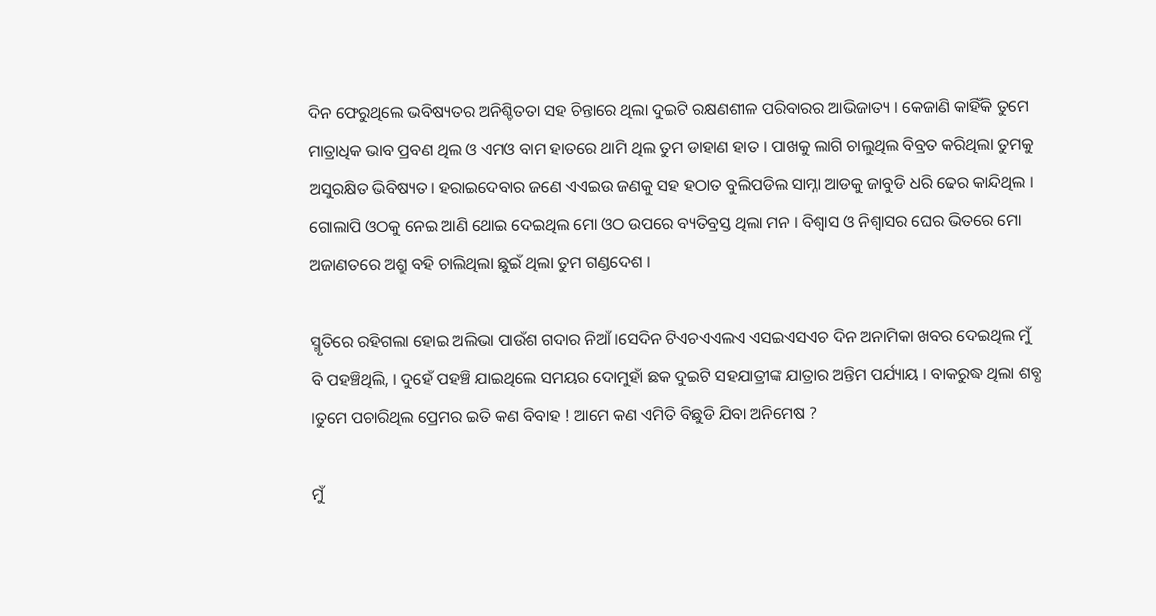ଦିନ ଫେରୁଥିଲେ ଭବିଷ୍ୟତର ଅନିଶ୍ଚିତତା ସହ ଚିନ୍ତାରେ ଥିଲା ଦୁଇଟି ରକ୍ଷଣଶୀଳ ପରିବାରର ଆଭିଜାତ୍ୟ । କେଜାଣି କାହିଁକି ତୁମେ ମାତ୍ରାଧିକ ଭାବ ପ୍ରବଣ ଥିଲ ଓ ଏମଓ ବାମ ହାତରେ ଥାମି ଥିଲ ତୁମ ଡାହାଣ ହାତ । ପାଖକୁ ଲାଗି ଚାଲୁଥିଲ ବିବ୍ରତ କରିଥିଲା ତୁମକୁ ଅସୁରକ୍ଷିତ ଭିବିଷ୍ୟତ। ହରାଇଦେବାର ଜଣେ ଏଏଇଉ ଜଣକୁ ସହ ହଠାତ ବୁଲିପଡିଲ ସାମ୍ନା ଆଡକୁ ଜାବୁଡି ଧରି ଢେର କାନ୍ଦିଥିଲ । ଗୋଲାପି ଓଠକୁ ନେଇ ଆଣି ଥୋଇ ଦେଇଥିଲ ମୋ ଓଠ ଉପରେ ବ୍ୟତିବ୍ରସ୍ତ ଥିଲା ମନ । ବିଶ୍ଵାସ ଓ ନିଶ୍ଵାସର ଘେର ଭିତରେ ମୋ ଅଜାଣତରେ ଅଶ୍ରୁ ବହି ଚାଲିଥିଲା ଛୁଇଁ ଥିଲା ତୁମ ଗଣ୍ଡଦେଶ ।

ସ୍ମୃତିରେ ରହିଗଲା ହୋଇ ଅଲିଭା ପାଉଁଶ ଗଦାର ନିଆଁ ।ସେଦିନ ଟିଏଚଏଏଲଏ ଏସଇଏସଏଚ ଦିନ ଅନାମିକା ଖବର ଦେଇଥିଲ ମୁଁ ବି ପହଞ୍ଚିଥିଲି, । ଦୁହେଁ ପହଞ୍ଚି ଯାଇଥିଲେ ସମୟର ଦୋମୁହାଁ ଛକ ଦୁଇଟି ସହଯାତ୍ରୀଙ୍କ ଯାତ୍ରାର ଅନ୍ତିମ ପର୍ଯ୍ୟାୟ । ବାକରୁଦ୍ଧ ଥିଲା ଶବ୍ଧ ।ତୁମେ ପଚାରିଥିଲ ପ୍ରେମର ଇତି କଣ ବିବାହ ! ଆମେ କଣ ଏମିତି ବିଛୁଡି ଯିବା ଅନିମେଷ ?

ମୁଁ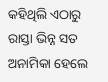କହିଥିଲି ଏଠାରୁ ରାସ୍ତା ଭିନ୍ନ ସତ ଅନାମିକା ହେଲେ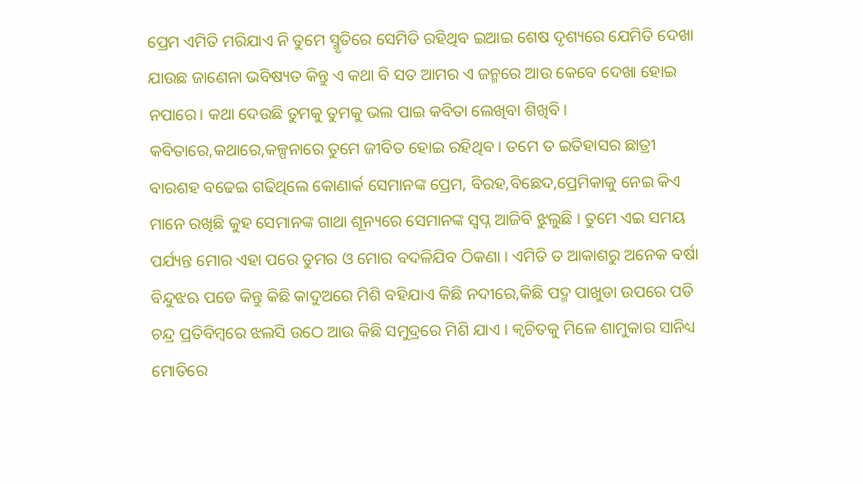ପ୍ରେମ ଏମିତି ମରିଯାଏ ନି ତୁମେ ସ୍ମୃତିରେ ସେମିତି ରହିଥିବ ଇଆଇ ଶେଷ ଦୃଶ୍ୟରେ ଯେମିତି ଦେଖା ଯାଉଛ ଜାଣେନା ଭବିଷ୍ୟତ କିନ୍ତୁ ଏ କଥା ବି ସତ ଆମର ଏ ଜନ୍ମରେ ଆଉ କେବେ ଦେଖା ହୋଇ ନପାରେ। କଥା ଦେଉଛି ତୁମକୁ ତୁମକୁ ଭଲ ପାଇ କବିତା ଲେଖିବା ଶିଖିବି । କବିତାରେ,କଥାରେ,କଳ୍ପନାରେ ତୁମେ ଜୀବିତ ହୋଇ ରହିଥିବ । ତମେ ତ ଇତିହାସର ଛାତ୍ରୀ ବାରଶହ ବଢେଇ ଗଢିଥିଲେ କୋଣାର୍କ ସେମାନଙ୍କ ପ୍ରେମ, ବିରହ,ବିଛେଦ,ପ୍ରେମିକାକୁ ନେଇ କିଏ ମାନେ ରଖିଛି କୁହ ସେମାନଙ୍କ ଗାଥା ଶୂନ୍ୟରେ ସେମାନଙ୍କ ସ୍ଵପ୍ନ ଆଜିବି ଝୁଲୁଛି । ତୁମେ ଏଇ ସମୟ ପର୍ଯ୍ୟନ୍ତ ମୋର ଏହା ପରେ ତୁମର ଓ ମୋର ବଦଳିଯିବ ଠିକଣା । ଏମିତି ତ ଆକାଶରୁ ଅନେକ ବର୍ଷା ବିନ୍ଦୁଝଋ ପଡେ କିନ୍ତୁ କିଛି କାଦୁଅରେ ମିଶି ବହିଯାଏ କିଛି ନଦୀରେ,କିଛି ପଦ୍ମ ପାଖୁଡା ଉପରେ ପଡି ଚନ୍ଦ୍ର ପ୍ରତିବିମ୍ବରେ ଝଲସି ଉଠେ ଆଉ କିଛି ସମୁଦ୍ରରେ ମିଶି ଯାଏ । କ୍ଵଚିତକୁ ମିଳେ ଶାମୁକାର ସାନିଧ୍ୟ ମୋତିରେ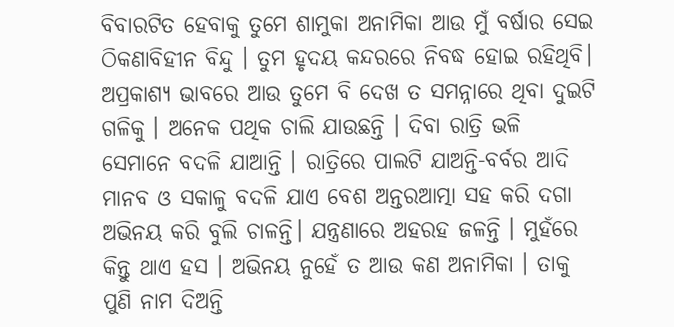ବିବାରଟିତ ହେବାକୁ ତୁମେ ଶାମୁକା ଅନାମିକା ଆଉ ମୁଁ ବର୍ଷାର ସେଇ ଠିକଣାବିହୀନ ବିନ୍ଦୁ । ତୁମ ହୃଦୟ କନ୍ଦରରେ ନିବଦ୍ଧ ହୋଇ ରହିଥିବି। ଅପ୍ରକାଶ୍ୟ ଭାବରେ ଆଉ ତୁମେ ବି ଦେଖ ତ ସମନ୍ନାରେ ଥିବା ଦୁଇଟି ଗଳିକୁ । ଅନେକ ପଥିକ ଚାଲି ଯାଉଛନ୍ତି । ଦିବା ରାତ୍ରି ଭଳି ସେମାନେ ବଦଳି ଯାଆନ୍ତି । ରାତ୍ରିରେ ପାଲଟି ଯାଅନ୍ତି-ବର୍ବର ଆଦି ମାନବ ଓ ସକାଳୁ ବଦଳି ଯାଏ ବେଶ ଅନ୍ତରଆତ୍ମା ସହ କରି ଦଗା ଅଭିନୟ କରି ବୁଲି ଚାଳନ୍ତି। ଯନ୍ତ୍ରଣାରେ ଅହରହ ଜଳନ୍ତି । ମୁହଁରେ କିନ୍ତୁ ଥାଏ ହସ । ଅଭିନୟ ନୁହେଁ ତ ଆଉ କଣ ଅନାମିକା । ତାକୁ ପୁଣି ନାମ ଦିଅନ୍ତି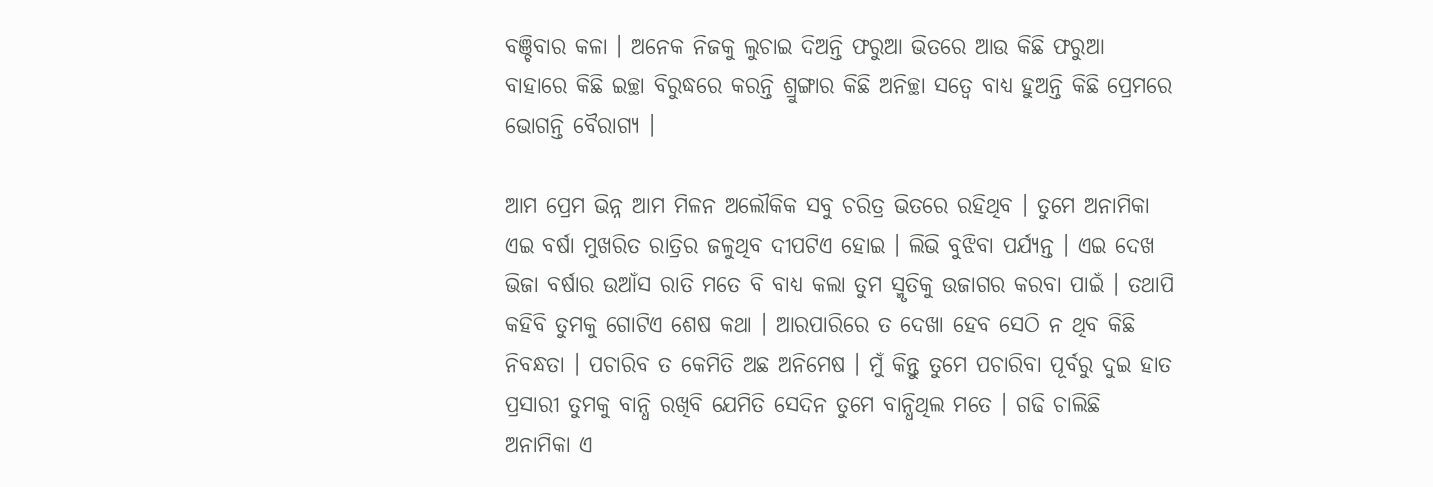ବଞ୍ଚିବାର କଳା । ଅନେକ ନିଜକୁ ଲୁଚାଇ ଦିଅନ୍ତି ଫରୁଆ ଭିତରେ ଆଉ କିଛି ଫରୁଆ ବାହାରେ କିଛି ଇଚ୍ଛା ବିରୁଦ୍ଧରେ କରନ୍ତି ଶ୍ରୁଙ୍ଗାର କିଛି ଅନିଚ୍ଛା ସତ୍ଵେ ବାଧ୍ୟ ହୁଅନ୍ତି କିଛି ପ୍ରେମରେ ଭୋଗନ୍ତି ବୈରାଗ୍ୟ ।

ଆମ ପ୍ରେମ ଭିନ୍ନ ଆମ ମିଳନ ଅଲୌକିକ ସବୁ ଚରିତ୍ର ଭିତରେ ରହିଥିବ । ତୁମେ ଅନାମିକା ଏଇ ବର୍ଷା ମୁଖରିତ ରାତ୍ରିର ଜଳୁଥିବ ଦୀପଟିଏ ହୋଇ । ଲିଭି ବୁଝିବା ପର୍ଯ୍ୟନ୍ତ । ଏଇ ଦେଖ ଭିଜା ବର୍ଷାର ଉଆଁସ ରାତି ମତେ ବି ବାଧ୍ୟ କଲା ତୁମ ସ୍ମୃତିକୁ ଉଜାଗର କରବା ପାଇଁ । ତଥାପି କହିବି ତୁମକୁ ଗୋଟିଏ ଶେଷ କଥା । ଆରପାରିରେ ତ ଦେଖା ହେବ ସେଠି ନ ଥିବ କିଛି ନିବନ୍ଧତା । ପଚାରିବ ତ କେମିତି ଅଛ ଅନିମେଷ । ମୁଁ କିନ୍ତୁ ତୁମେ ପଚାରିବା ପୂର୍ବରୁ ଦୁଇ ହାତ ପ୍ରସାରୀ ତୁମକୁ ବାନ୍ଧି ରଖିବି ଯେମିତି ସେଦିନ ତୁମେ ବାନ୍ଧିଥିଲ ମତେ । ଗଢି ଚାଲିଛି ଅନାମିକା ଏ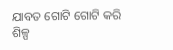ଯାବତ ଗୋଟି ଗୋଟି କରି ଶିଳ୍ପ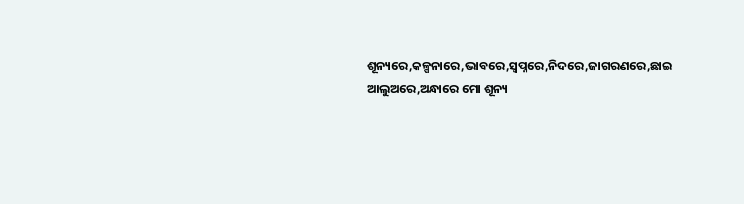ଶୂନ୍ୟରେ,କଳ୍ପନାରେ,ଭାବରେ,ସ୍ଵପ୍ନରେ,ନିଦରେ,ଜାଗରଣରେ,ଛାଇ ଆଲୁଅରେ,ଅନ୍ଧାରେ ମୋ ଶୂନ୍ୟ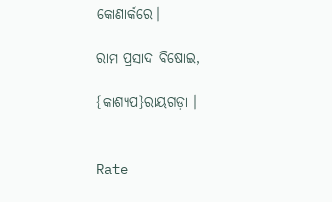କୋଣାର୍କରେ।

ରାମ ପ୍ରସାଦ ବିଷୋଇ,

{କାଶ୍ୟପ}ରାୟଗଡ଼ା ।


Rate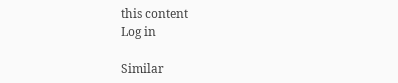this content
Log in

Similar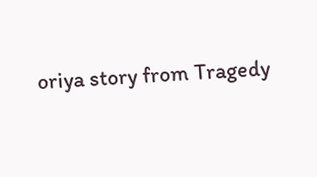oriya story from Tragedy